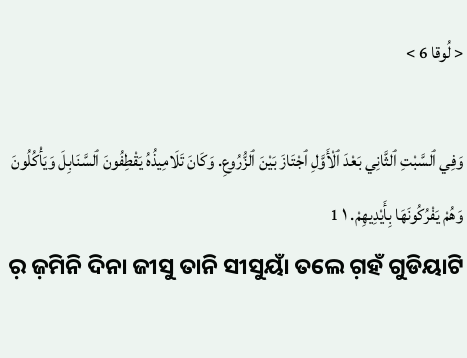< لُوقا 6 >

وَفِي ٱلسَّبْتِ ٱلثَّانِي بَعْدَ ٱلْأَوَّلِ ٱجْتَازَ بَيْنَ ٱلزُّرُوعِ. وَكَانَ تَلَامِيذُهُ يَقْطِفُونَ ٱلسَّنَابِلَ وَيَأْكُلُونَ وَهُمْ يَفْرُكُونَهَا بِأَيْدِيهِمْ. ١ 1
ର଼ ଜ଼ମିନି ଦିନା ଜୀସୁ ତାନି ସୀସୁୟାଁ ତଲେ ଗ଼ହଁ ଗୁଡିୟାଟି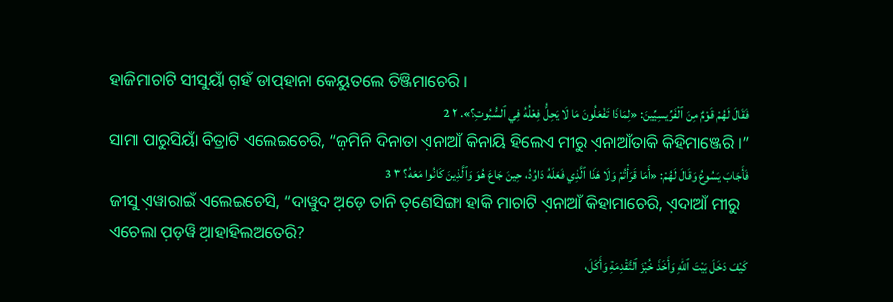ହାଜିମାଚାଟି ସୀସୁୟାଁ ଗ଼ହଁ ଡାପ୍‌ହାନା କେୟୁତଲେ ତିଞ୍ଜିମାଚେରି ।
فَقَالَ لَهُمْ قَوْمٌ مِنَ ٱلْفَرِّيسِيِّينَ: «لِمَاذَا تَفْعَلُونَ مَا لَا يَحِلُّ فِعْلُهُ فِي ٱلسُّبُوتِ؟». ٢ 2
ସାମା ପାରୁସିୟାଁ ବିତ୍ରାଟି ଏଲେଇଚେରି, “ଜ଼ମିନି ଦିନାତା ଏ଼ନାଆଁ କିନାୟି ହିଲେଏ ମୀରୁ ଏ଼ନାଆଁତାକି କିହିମାଞ୍ଜେରି ।”
فَأَجَابَ يَسُوعُ وَقَالَ لَهُمْ: «أَمَا قَرَأْتُمْ وَلَا هَذَا ٱلَّذِي فَعَلَهُ دَاوُدُ، حِينَ جَاعَ هُوَ وَٱلَّذِينَ كَانُوا مَعَهُ؟ ٣ 3
ଜୀସୁ ଏ଼ୱାରାଇଁ ଏଲେଇଚେସି, “ଦାୱୁଦ ଅ଼ଡ଼େ ତାନି ତ଼ଣେସିଙ୍ଗା ହାକି ମାଚାଟି ଏ଼ନାଆଁ କିହାମାଚେରି, ଏ଼ଦାଆଁ ମୀରୁ ଏଚେଲା ପ଼ଡ଼ୱି ଆ଼ହାହିଲଅତେରି?
كَيْفَ دَخَلَ بَيْتَ ٱللهِ وَأَخَذَ خُبْزَ ٱلتَّقْدِمَةِ وَأَكَلَ،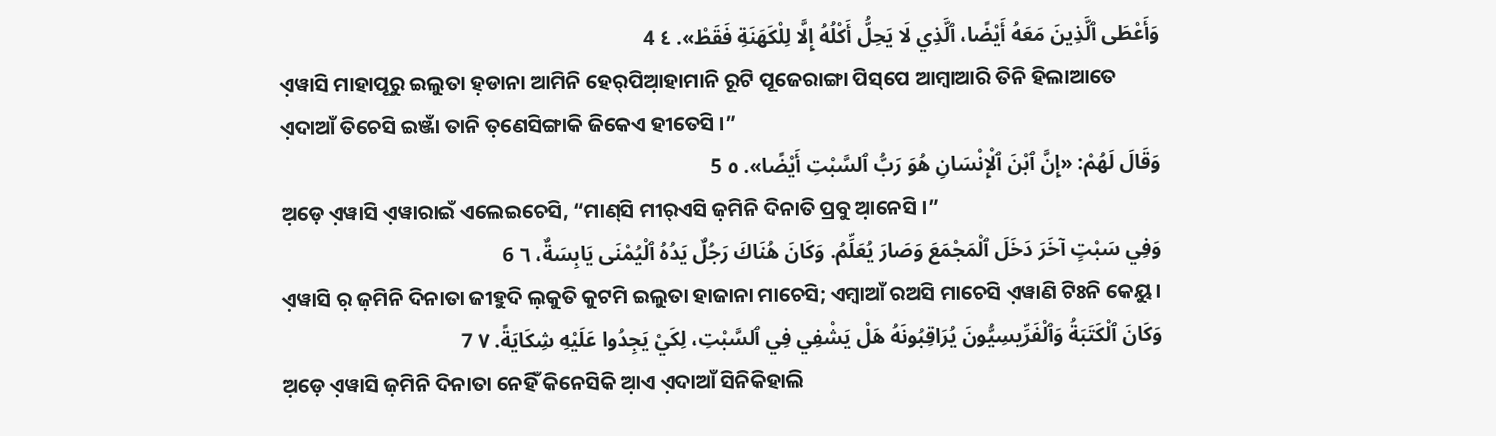وَأَعْطَى ٱلَّذِينَ مَعَهُ أَيْضًا، ٱلَّذِي لَا يَحِلُّ أَكْلُهُ إِلَّا لِلْكَهَنَةِ فَقَطْ». ٤ 4
ଏ଼ୱାସି ମାହାପୂରୁ ଇଲୁତା ହ଼ଡାନା ଆମିନି ହେର୍‌ପିଆ଼ହାମାନି ରୂଟି ପୂଜେରାଙ୍ଗା ପିସ୍‌ପେ ଆମ୍ବାଆରି ତିନି ହିଲାଆତେ ଏ଼ଦାଆଁ ତିଚେସି ଇଞ୍ଜାଁ ତାନି ତ଼ଣେସିଙ୍ଗାକି ଜିକେଏ ହୀତେସି ।”
وَقَالَ لَهُمْ: «إِنَّ ٱبْنَ ٱلْإِنْسَانِ هُوَ رَبُّ ٱلسَّبْتِ أَيْضًا». ٥ 5
ଅ଼ଡ଼େ ଏ଼ୱାସି ଏ଼ୱାରାଇଁ ଏଲେଇଚେସି, “ମାଣ୍‌ସି ମୀର୍‌ଏସି ଜ଼ମିନି ଦିନାତି ପ୍ରବୁ ଆ଼ନେସି ।”
وَفِي سَبْتٍ آخَرَ دَخَلَ ٱلْمَجْمَعَ وَصَارَ يُعَلِّمُ. وَكَانَ هُنَاكَ رَجُلٌ يَدُهُ ٱلْيُمْنَى يَابِسَةٌ، ٦ 6
ଏ଼ୱାସି ର଼ ଜ଼ମିନି ଦିନାତା ଜୀହୁଦି ଲ଼କୁତି କୁଟମି ଇଲୁତା ହାଜାନା ମାଚେସି; ଏମ୍ବାଆଁ ରଅସି ମାଚେସି ଏ଼ୱାଣି ଟିଃନି କେୟୁ ।
وَكَانَ ٱلْكَتَبَةُ وَٱلْفَرِّيسِيُّونَ يُرَاقِبُونَهُ هَلْ يَشْفِي فِي ٱلسَّبْتِ، لِكَيْ يَجِدُوا عَلَيْهِ شِكَايَةً. ٧ 7
ଅ଼ଡ଼େ ଏ଼ୱାସି ଜ଼ମିନି ଦିନାତା ନେହିଁ କିନେସିକି ଆ଼ଏ ଏ଼ଦାଆଁ ସିନିକିହାଲି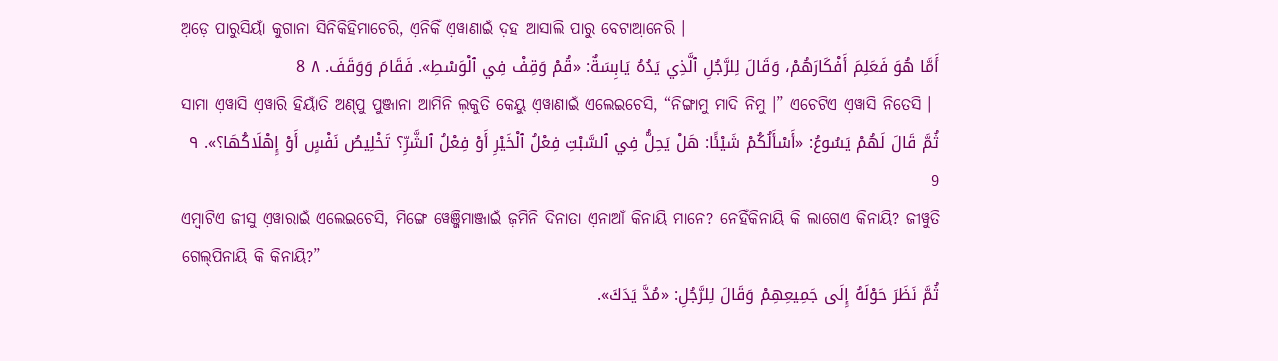ଅ଼ଡ଼େ ପାରୁସିୟାଁ କୁଗାନା ସିନିକିହିମାଚେରି, ଏ଼ନିକିଁ ଏ଼ୱାଣାଇଁ ଦ଼ହ ଆସାଲି ପାରୁ ବେଟାଆ଼ନେରି ।
أَمَّا هُوَ فَعَلِمَ أَفْكَارَهُمْ، وَقَالَ لِلرَّجُلِ ٱلَّذِي يَدُهُ يَابِسَةٌ: «قُمْ وَقِفْ فِي ٱلْوَسْطِ». فَقَامَ وَوَقَفَ. ٨ 8
ସାମା ଏ଼ୱାସି ଏ଼ୱାରି ହିୟାଁତି ଅଣ୍‌ପୁ ପୁଞ୍ଜାନା ଆମିନି ଲ଼କୁତି କେୟୁ ଏ଼ୱାଣାଇଁ ଏଲେଇଚେସି, “ନିଙ୍ଗାମୁ ମାଦି ନିମୁ ।” ଏଚେଟିଏ ଏ଼ୱାସି ନିତେସି ।
ثُمَّ قَالَ لَهُمْ يَسُوعُ: «أَسْأَلُكُمْ شَيْئًا: هَلْ يَحِلُّ فِي ٱلسَّبْتِ فِعْلُ ٱلْخَيْرِ أَوْ فِعْلُ ٱلشَّرِّ؟ تَخْلِيصُ نَفْسٍ أَوْ إِهْلَاكُهَا؟». ٩ 9
ଏମ୍ବାଟିଏ ଜୀସୁ ଏ଼ୱାରାଇଁ ଏଲେଇଚେସି, ମିଙ୍ଗେ ୱେଞ୍ଜିମାଞ୍ଜାଇଁ ଜ଼ମିନି ଦିନାତା ଏ଼ନାଆଁ କିନାୟି ମାନେ? ନେହିଁକିନାୟି କି ଲାଗେଏ କିନାୟି? ଜୀୱୁତି ଗେଲ୍‌ପିନାୟି କି କିନାୟି?”
ثُمَّ نَظَرَ حَوْلَهُ إِلَى جَمِيعِهِمْ وَقَالَ لِلرَّجُلِ: «مُدَّ يَدَكَ».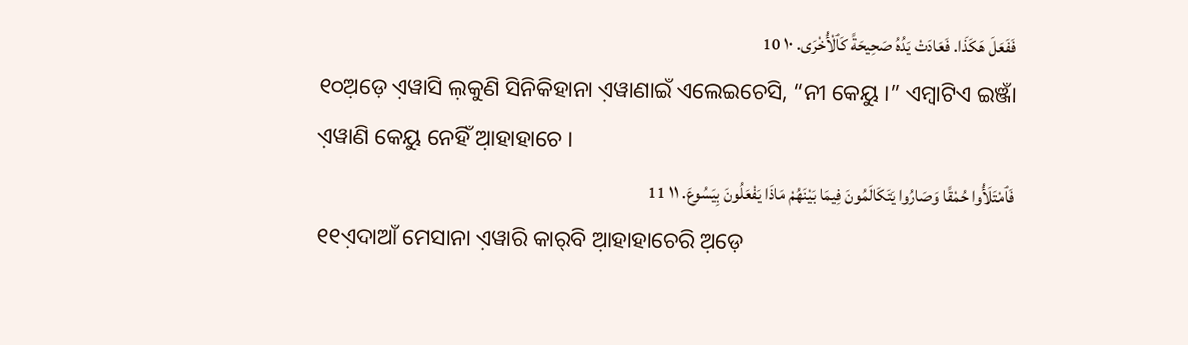فَفَعَلَ هَكَذَا. فَعَادَتْ يَدُهُ صَحِيحَةً كَٱلْأُخْرَى. ١٠ 10
୧୦ଅ଼ଡ଼େ ଏ଼ୱାସି ଲ଼କୁଣି ସିନିକିହାନା ଏ଼ୱାଣାଇଁ ଏଲେଇଚେସି, “ନୀ କେୟୁ ।” ଏମ୍ବାଟିଏ ଇଞ୍ଜାଁ ଏ଼ୱାଣି କେୟୁ ନେହିଁ ଆ଼ହାହାଚେ ।
فَٱمْتَلَأُوا حُمْقًا وَصَارُوا يَتَكَالَمُونَ فِيمَا بَيْنَهُمْ مَاذَا يَفْعَلُونَ بِيَسُوعَ. ١١ 11
୧୧ଏ଼ଦାଆଁ ମେସାନା ଏ଼ୱାରି କାର୍‌ବି ଆ଼ହାହାଚେରି ଅ଼ଡ଼େ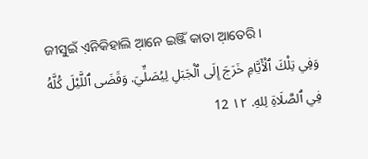ଜୀସୁଇଁ ଏ଼ନିକିହାଲି ଆ଼ନେ ଇଞ୍ଜିଁ କାତା ଆ଼ତେରି ।
وَفِي تِلْكَ ٱلْأَيَّامِ خَرَجَ إِلَى ٱلْجَبَلِ لِيُصَلِّيَ. وَقَضَى ٱللَّيْلَ كُلَّهُ فِي ٱلصَّلَاةِ لِلهِ. ١٢ 12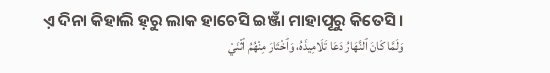ଏ଼ ଦିନା କିହାଲି ହ଼ରୁ ଲାକ ହାଚେସି ଇଞ୍ଜାଁ ମାହାପୂରୁ କିତେସି ।
وَلَمَّا كَانَ ٱلنَّهَارُ دَعَا تَلَامِيذَهُ، وَٱخْتَارَ مِنْهُمُ ٱثْنَيْ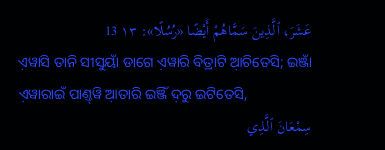عَشَرَ، ٱلَّذِينَ سَمَّاهُمْ أَيْضًا «رُسُلًا»: ١٣ 13
ଏ଼ୱାସି ତାନି ସୀସୁୟାଁ ଡାଗେ ଏ଼ୱାରି ବିତ୍ରାଟି ଆ଼ଚିତେସି; ଇଞ୍ଜାଁ ଏ଼ୱାରାଇଁ ପାଣ୍ତ୍‌ୱି ଆ଼ତାରି ଇଞ୍ଜିଁ ଦ଼ରୁ ଇଟିତେସି,
سِمْعَانَ ٱلَّذِي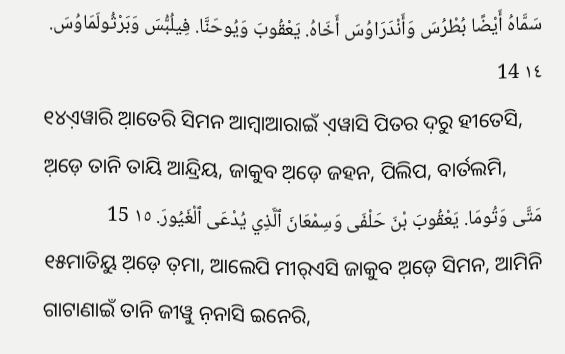سَمَّاهُ أَيْضًا بُطْرُسَ وَأَنْدَرَاوُسَ أَخَاهُ. يَعْقُوبَ وَيُوحَنَّا. فِيلُبُّسَ وَبَرْثُولَمَاوُسَ. ١٤ 14
୧୪ଏ଼ୱାରି ଆ଼ତେରି ସିମନ ଆମ୍ବାଆରାଇଁ ଏ଼ୱାସି ପିତର ଦ଼ରୁ ହୀତେସି, ଅ଼ଡ଼େ ତାନି ତାୟି ଆନ୍ଦ୍ରିୟ, ଜାକୁବ ଅ଼ଡ଼େ ଜହନ, ପିଲିପ, ବାର୍ତଲମି,
مَتَّى وَتُومَا. يَعْقُوبَ بْنَ حَلْفَى وَسِمْعَانَ ٱلَّذِي يُدْعَى ٱلْغَيُورَ. ١٥ 15
୧୫ମାତିୟୁ ଅ଼ଡ଼େ ତ଼ମା, ଆଲେପି ମୀର୍‌ଏସି ଜାକୁବ ଅ଼ଡ଼େ ସିମନ, ଆମିନି ଗାଟାଣାଇଁ ତାନି ଜୀୱୁ ନ଼ନାସି ଇନେରି,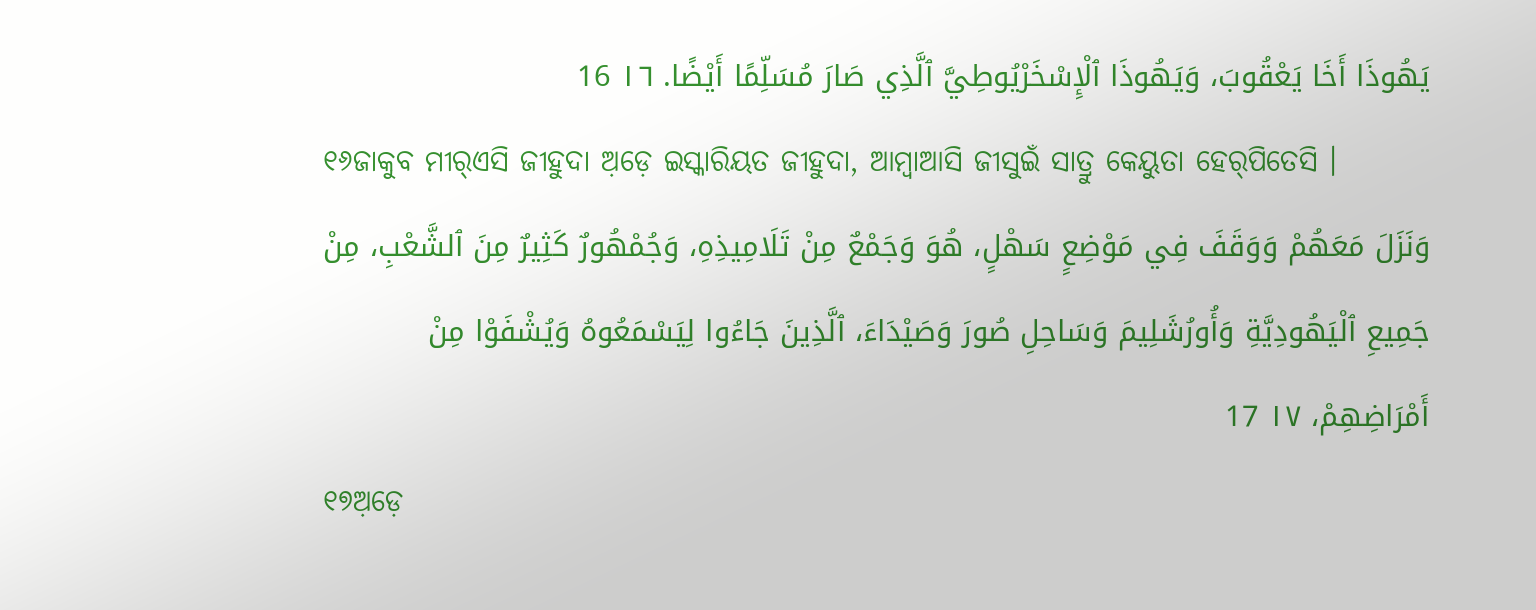يَهُوذَا أَخَا يَعْقُوبَ، وَيَهُوذَا ٱلْإِسْخَرْيُوطِيَّ ٱلَّذِي صَارَ مُسَلِّمًا أَيْضًا. ١٦ 16
୧୬ଜାକୁବ ମୀର୍‌ଏସି ଜୀହୁଦା ଅ଼ଡ଼େ ଇସ୍କାରିୟତ ଜୀହୁଦା, ଆମ୍ବାଆସି ଜୀସୁଇଁ ସାତ୍ରୁ କେୟୁତା ହେର୍‌ପିତେସି ।
وَنَزَلَ مَعَهُمْ وَوَقَفَ فِي مَوْضِعٍ سَهْلٍ، هُوَ وَجَمْعٌ مِنْ تَلَامِيذِهِ، وَجُمْهُورٌ كَثِيرٌ مِنَ ٱلشَّعْبِ، مِنْ جَمِيعِ ٱلْيَهُودِيَّةِ وَأُورُشَلِيمَ وَسَاحِلِ صُورَ وَصَيْدَاءَ، ٱلَّذِينَ جَاءُوا لِيَسْمَعُوهُ وَيُشْفَوْا مِنْ أَمْرَاضِهِمْ، ١٧ 17
୧୭ଅ଼ଡ଼େ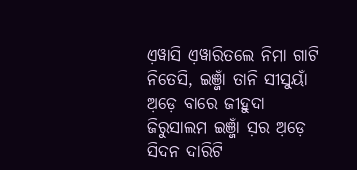ଏ଼ୱାସି ଏ଼ୱାରିତଲେ ନିମା ଗାଟି ନିତେସି, ଇଞ୍ଜାଁ ତାନି ସୀସୁୟାଁ ଅ଼ଡ଼େ ବାରେ ଜୀହୁଦା ଜିରୁସାଲମ ଇଞ୍ଜାଁ ସ଼ର ଅ଼ଡ଼େ ସିଦନ ଦାରିଟି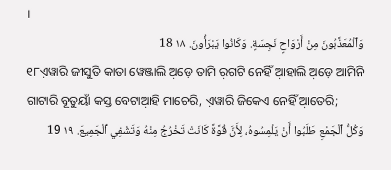।
وَٱلْمُعَذَّبُونَ مِنْ أَرْوَاحٍ نَجِسَةٍ. وَكَانُوا يَبْرَأُونَ. ١٨ 18
୧୮ଏ଼ୱାରି ଜୀସୁତି କାତା ୱେଞ୍ଜାଲି ଅ଼ଡ଼େ ତାମି ର଼ଗଟି ନେହିଁ ଆ଼ହାଲି ଅ଼ଡ଼େ ଆମିନି ଗାଟାରି ବୂତୁୟାଁ କସ୍ତ ବେଟାଆ଼ହି ମାଚେରି, ଏ଼ୱାରି ଜିକେଏ ନେହିଁ ଆ଼ତେରି;
وَكُلُّ ٱلْجَمْعِ طَلَبُوا أَنْ يَلْمِسُوهُ، لِأَنَّ قُوَّةً كَانَتْ تَخْرُجُ مِنْهُ وَتَشْفِي ٱلْجَمِيعَ. ١٩ 19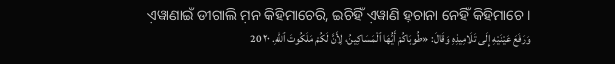ଏ଼ୱାଣାଇଁ ଡୀଗାଲି ମ଼ନ କିହିମାଚେରି, ଇଚିହିଁ ଏ଼ୱାଣି ହ଼ଚାନା ନେହିଁ କିହିମାଚେ ।
وَرَفَعَ عَيْنَيْهِ إِلَى تَلَامِيذِهِ وَقَالَ: «طُوبَاكُمْ أَيُّهَا ٱلْمَسَاكِينُ، لِأَنَّ لَكُمْ مَلَكُوتَ ٱللهِ. ٢٠ 20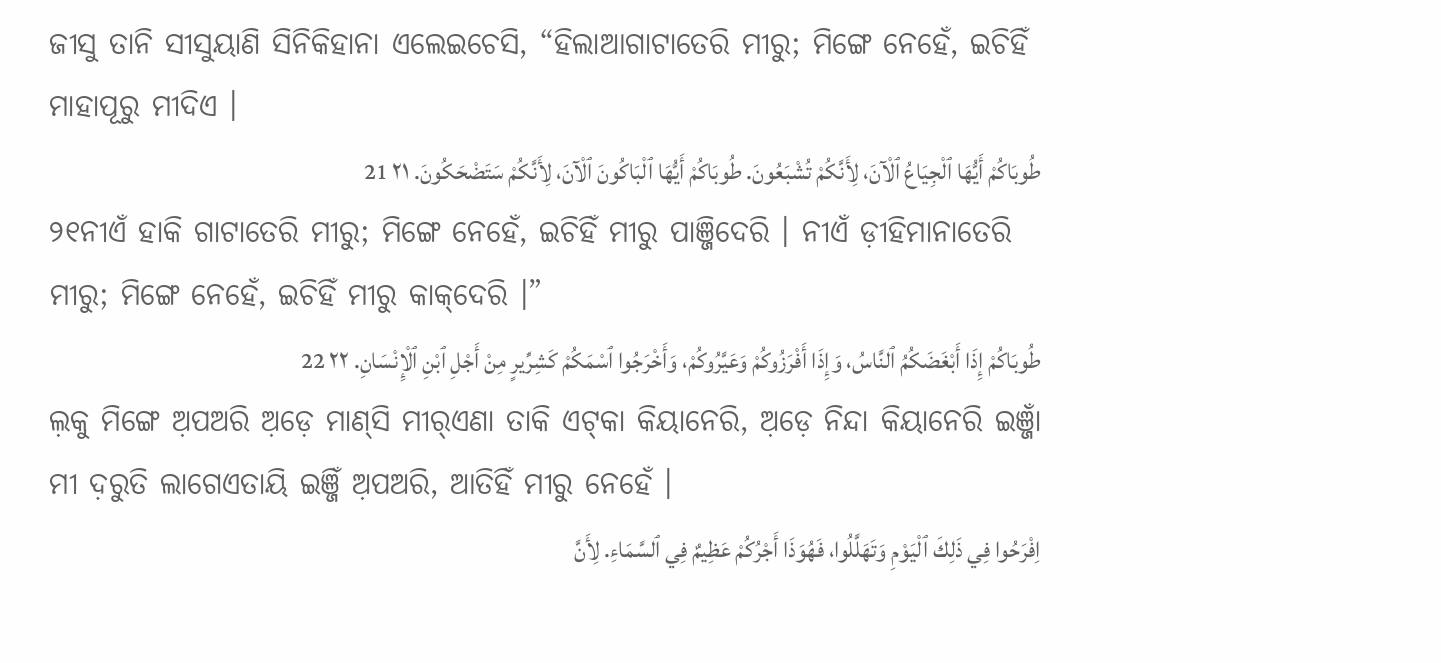ଜୀସୁ ତାନି ସୀସୁୟାଣି ସିନିକିହାନା ଏଲେଇଚେସି, “ହିଲାଆଗାଟାତେରି ମୀରୁ; ମିଙ୍ଗେ ନେହେଁ, ଇଚିହିଁ ମାହାପୂରୁ ମୀଦିଏ ।
طُوبَاكُمْ أَيُّهَا ٱلْجِيَاعُ ٱلْآنَ، لِأَنَّكُمْ تُشْبَعُونَ. طُوبَاكُمْ أَيُّهَا ٱلْبَاكُونَ ٱلْآنَ، لِأَنَّكُمْ سَتَضْحَكُونَ. ٢١ 21
୨୧ନୀଏଁ ହାକି ଗାଟାତେରି ମୀରୁ; ମିଙ୍ଗେ ନେହେଁ, ଇଚିହିଁ ମୀରୁ ପାଞ୍ଜିଦେରି । ନୀଏଁ ଡ଼ୀହିମାନାତେରି ମୀରୁ; ମିଙ୍ଗେ ନେହେଁ, ଇଚିହିଁ ମୀରୁ କାକ୍‌ଦେରି ।”
طُوبَاكُمْ إِذَا أَبْغَضَكُمُ ٱلنَّاسُ، وَإِذَا أَفْرَزُوكُمْ وَعَيَّرُوكُمْ، وَأَخْرَجُوا ٱسْمَكُمْ كَشِرِّيرٍ مِنْ أَجْلِ ٱبْنِ ٱلْإِنْسَانِ. ٢٢ 22
ଲ଼କୁ ମିଙ୍ଗେ ଅ଼ପଅରି ଅ଼ଡ଼େ ମାଣ୍‌ସି ମୀର୍‌ଏଣା ତାକି ଏଟ୍‌କା କିୟାନେରି, ଅ଼ଡ଼େ ନିନ୍ଦା କିୟାନେରି ଇଞ୍ଜାଁ ମୀ ଦ଼ରୁତି ଲାଗେଏତାୟି ଇଞ୍ଜିଁ ଅ଼ପଅରି, ଆତିହିଁ ମୀରୁ ନେହେଁ ।
اِفْرَحُوا فِي ذَلِكَ ٱلْيَوْمِ وَتَهَلَّلُوا، فَهُوَذَا أَجْرُكُمْ عَظِيمٌ فِي ٱلسَّمَاءِ. لِأَنَّ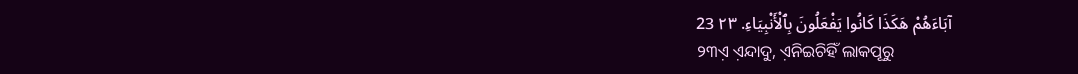آبَاءَهُمْ هَكَذَا كَانُوا يَفْعَلُونَ بِٱلْأَنْبِيَاءِ. ٢٣ 23
୨୩ଏ଼ ଏ଼ନ୍ଦାଦୁ, ଏ଼ନିଇଚିହିଁ ଲାକପୂରୁ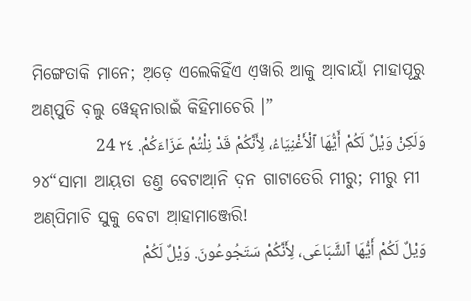ମିଙ୍ଗେତାକି ମାନେ; ଅ଼ଡ଼େ ଏଲେକିହିଁଏ ଏ଼ୱାରି ଆକୁ ଆ଼ବାୟାଁ ମାହାପୂରୁ ଅଣ୍‌ପୁତି ବ଼ଲୁ ୱେହ୍‌ନାରାଇଁ କିହିମାଚେରି ।”
وَلَكِنْ وَيْلٌ لَكُمْ أَيُّهَا ٱلْأَغْنِيَاءُ، لِأَنَّكُمْ قَدْ نِلْتُمْ عَزَاءَكُمْ. ٢٤ 24
୨୪“ସାମା ଆୟ଼ତା ଡଣ୍ତ ବେଟାଆ଼ନି ଦ଼ନ ଗାଟାତେରି ମୀରୁ; ମୀରୁ ମୀ ଅଣ୍‌ପିମାଚି ସୁକୁ ବେଟା ଆ଼ହାମାଞ୍ଜେରି!
وَيْلٌ لَكُمْ أَيُّهَا ٱلشَّبَاعَى، لِأَنَّكُمْ سَتَجُوعُونَ. وَيْلٌ لَكُمْ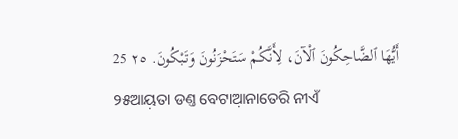أَيُّهَا ٱلضَّاحِكُونَ ٱلْآنَ، لِأَنَّكُمْ سَتَحْزَنُونَ وَتَبْكُونَ. ٢٥ 25
୨୫ଆୟ଼ତା ଡଣ୍ତ ବେଟାଆ଼ନାତେରି ନୀଏଁ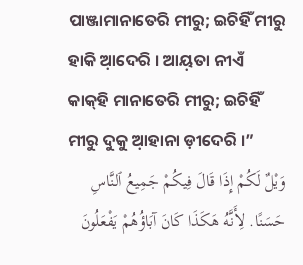ପାଞ୍ଜାମାନାତେରି ମୀରୁ; ଇଚିହିଁ ମୀରୁ ହାକି ଆ଼ଦେରି । ଆୟ଼ତା ନୀଏଁ କାକ୍‌ହି ମାନାତେରି ମୀରୁ; ଇଚିହିଁ ମୀରୁ ଦୁକୁ ଆ଼ହାନା ଡ଼ୀଦେରି ।”
وَيْلٌ لَكُمْ إِذَا قَالَ فِيكُمْ جَمِيعُ ٱلنَّاسِ حَسَنًا. لِأَنَّهُ هَكَذَا كَانَ آبَاؤُهُمْ يَفْعَلُونَ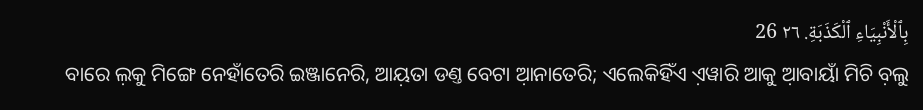بِٱلْأَنْبِيَاءِ ٱلْكَذَبَةِ. ٢٦ 26
ବାରେ ଲ଼କୁ ମିଙ୍ଗେ ନେହାଁତେରି ଇଞ୍ଜାନେରି, ଆୟ଼ତା ଡଣ୍ତ ବେଟା ଆ଼ନାତେରି; ଏଲେକିହିଁଏ ଏ଼ୱାରି ଆକୁ ଆ଼ବାୟାଁ ମିଚି ବ଼ଲୁ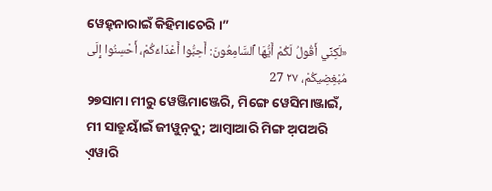ୱେହ୍‌ନାରାଇଁ କିହିମାଚେରି ।”
«لَكِنِّي أَقُولُ لَكُمْ أَيُّهَا ٱلسَّامِعُونَ: أَحِبُّوا أَعْدَاءَكُمْ، أَحْسِنُوا إِلَى مُبْغِضِيكُمْ، ٢٧ 27
୨୭ସାମା ମୀରୁ ୱେଞ୍ଜିମାଞ୍ଜେରି, ମିଙ୍ଗେ ୱେସିମାଞ୍ଜାଇଁ, ମୀ ସାତ୍ରୁୟାଁଇଁ ଜୀୱୁନ଼ଦୁ; ଆମ୍ବାଆରି ମିଙ୍ଗ ଅ଼ପଅରି ଏ଼ୱାରି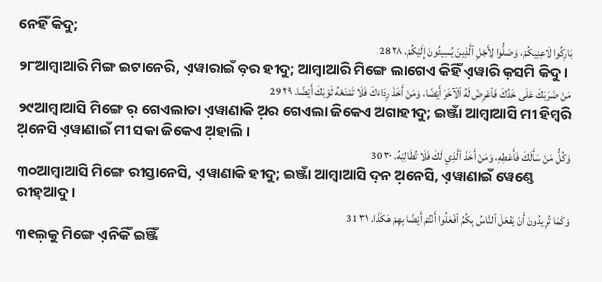ନେହିଁ କିଦୁ;
بَارِكُوا لَاعِنِيكُمْ، وَصَلُّوا لِأَجْلِ ٱلَّذِينَ يُسِيئُونَ إِلَيْكُمْ. ٢٨ 28
୨୮ଆମ୍ବାଆରି ମିଙ୍ଗ ଇଟାନେରି, ଏ଼ୱାରାଇଁ ବ଼ର ହୀଦୁ; ଆମ୍ବାଆରି ମିଙ୍ଗେ ଲାଗେଏ କିହିଁ ଏ଼ୱାରି କ଼ସମି କିଦୁ ।
مَنْ ضَرَبَكَ عَلَى خَدِّكَ فَٱعْرِضْ لَهُ ٱلْآخَرَ أَيْضًا، وَمَنْ أَخَذَ رِدَاءَكَ فَلَا تَمْنَعْهُ ثَوْبَكَ أَيْضًا. ٢٩ 29
୨୯ଆମ୍ବାଆସି ମିଙ୍ଗେ ର଼ ଗେଏଲାତା ଏ଼ୱାଣାକି ଅ଼ର ଗେଏଲା ଜିକେଏ ଅଗାହୀଦୁ; ଇଞ୍ଜାଁ ଆମ୍ବାଆସି ମୀ ହିମ୍ବରି ଅ଼ନେସି ଏ଼ୱାଣାଇଁ ମୀ ସକା ଜିକେଏ ଅ଼ହାଲି ।
وَكُلُّ مَنْ سَأَلَكَ فَأَعْطِهِ، وَمَنْ أَخَذَ ٱلَّذِي لَكَ فَلَا تُطَالِبْهُ. ٣٠ 30
୩୦ଆମ୍ବାଆସି ମିଙ୍ଗେ ରୀସ୍ତାନେସି, ଏ଼ୱାଣାକି ହୀଦୁ; ଇଞ୍ଜାଁ ଆମ୍ବାଆସି ଦ଼ନ ଅ଼ନେସି, ଏ଼ୱାଣାଇଁ ୱେଣ୍ତେ ରୀହ୍‌ଆଦୁ ।
وَكَمَا تُرِيدُونَ أَنْ يَفْعَلَ ٱلنَّاسُ بِكُمُ ٱفْعَلُوا أَنْتُمْ أَيْضًا بِهِمْ هَكَذَا. ٣١ 31
୩୧ଲ଼କୁ ମିଙ୍ଗେ ଏ଼ନିକିଁ ଇଞ୍ଜିଁ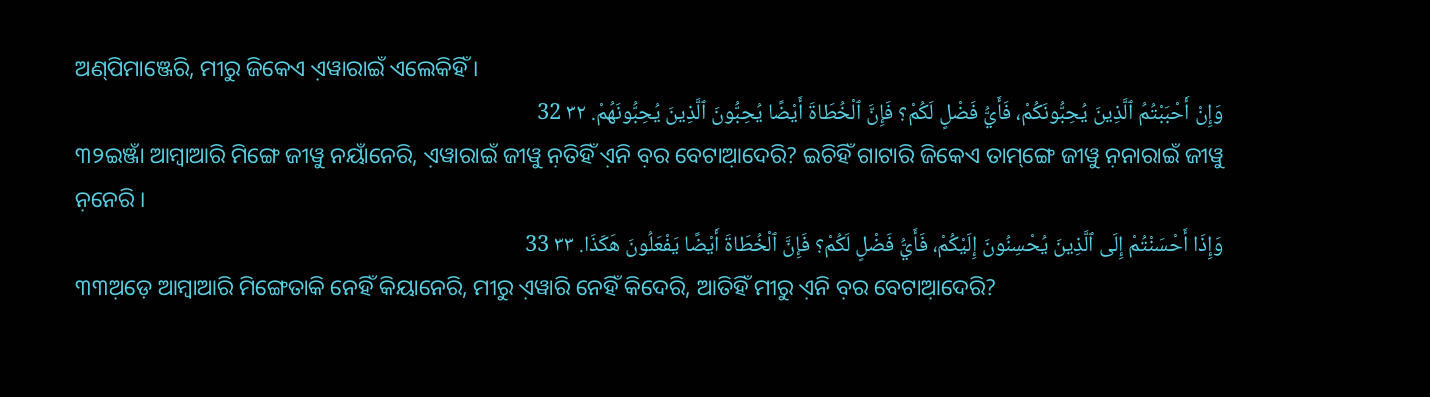ଅଣ୍‌ପିମାଞ୍ଜେରି, ମୀରୁ ଜିକେଏ ଏ଼ୱାରାଇଁ ଏଲେକିହିଁ ।
وَإِنْ أَحْبَبْتُمُ ٱلَّذِينَ يُحِبُّونَكُمْ، فَأَيُّ فَضْلٍ لَكُمْ؟ فَإِنَّ ٱلْخُطَاةَ أَيْضًا يُحِبُّونَ ٱلَّذِينَ يُحِبُّونَهُمْ. ٣٢ 32
୩୨ଇଞ୍ଜାଁ ଆମ୍ବାଆରି ମିଙ୍ଗେ ଜୀୱୁ ନୟାଁନେରି, ଏ଼ୱାରାଇଁ ଜୀୱୁ ନ଼ତିହିଁ ଏ଼ନି ବ଼ର ବେଟାଆ଼ଦେରି? ଇଚିହିଁ ଗାଟାରି ଜିକେଏ ତାମ୍‌ଙ୍ଗେ ଜୀୱୁ ନ଼ନାରାଇଁ ଜୀୱୁ ନ଼ନେରି ।
وَإِذَا أَحْسَنْتُمْ إِلَى ٱلَّذِينَ يُحْسِنُونَ إِلَيْكُمْ، فَأَيُّ فَضْلٍ لَكُمْ؟ فَإِنَّ ٱلْخُطَاةَ أَيْضًا يَفْعَلُونَ هَكَذَا. ٣٣ 33
୩୩ଅ଼ଡ଼େ ଆମ୍ବାଆରି ମିଙ୍ଗେତାକି ନେହିଁ କିୟାନେରି, ମୀରୁ ଏ଼ୱାରି ନେହିଁ କିଦେରି, ଆତିହିଁ ମୀରୁ ଏ଼ନି ବ଼ର ବେଟାଆ଼ଦେରି?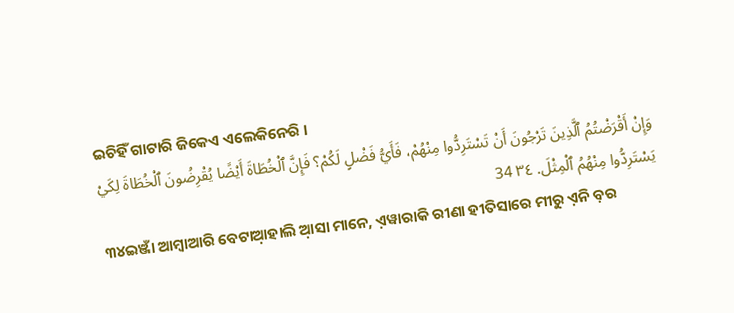ଇଚିହିଁ ଗାଟାରି ଜିକେଏ ଏଲେକିନେରି ।
وَإِنْ أَقْرَضْتُمُ ٱلَّذِينَ تَرْجُونَ أَنْ تَسْتَرِدُّوا مِنْهُمْ، فَأَيُّ فَضْلٍ لَكُمْ؟ فَإِنَّ ٱلْخُطَاةَ أَيْضًا يُقْرِضُونَ ٱلْخُطَاةَ لِكَيْ يَسْتَرِدُّوا مِنْهُمُ ٱلْمِثْلَ. ٣٤ 34
୩୪ଇଞ୍ଜାଁ ଆମ୍ବାଆରି ବେଟାଆ଼ହାଲି ଆ଼ସା ମାନେ, ଏ଼ୱାରାକି ରୀଣା ହୀତିସାରେ ମୀରୁ ଏ଼ନି ବ଼ର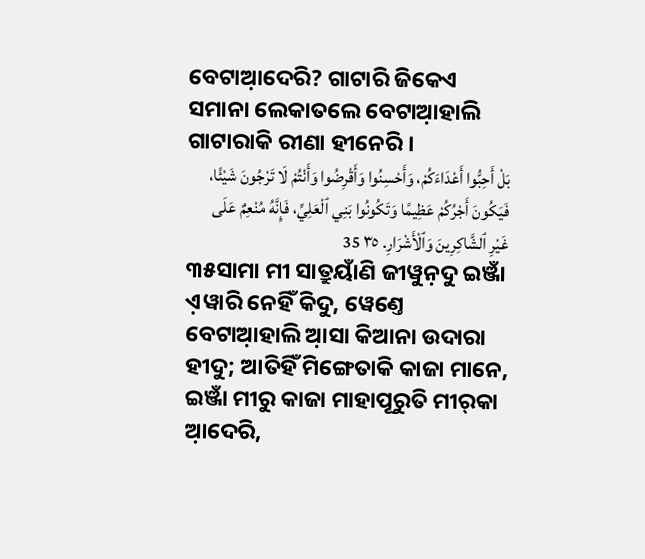ବେଟାଆ଼ଦେରି? ଗାଟାରି ଜିକେଏ ସମାନା ଲେକାତଲେ ବେଟାଆ଼ହାଲି ଗାଟାରାକି ରୀଣା ହୀନେରି ।
بَلْ أَحِبُّوا أَعْدَاءَكُمْ، وَأَحْسِنُوا وَأَقْرِضُوا وَأَنْتُمْ لَا تَرْجُونَ شَيْئًا، فَيَكُونَ أَجْرُكُمْ عَظِيمًا وَتَكُونُوا بَنِي ٱلْعَلِيِّ، فَإِنَّهُ مُنْعِمٌ عَلَى غَيْرِ ٱلشَّاكِرِينَ وَٱلْأَشْرَارِ. ٣٥ 35
୩୫ସାମା ମୀ ସାତ୍ରୁୟାଁଣି ଜୀୱୁନ଼ଦୁ ଇଞ୍ଜାଁ ଏ଼ୱାରି ନେହିଁ କିଦୁ, ୱେଣ୍ତେ ବେଟାଆ଼ହାଲି ଆ଼ସା କିଆନା ଉଦାରା ହୀଦୁ; ଆତିହିଁ ମିଙ୍ଗେତାକି କାଜା ମାନେ, ଇଞ୍ଜାଁ ମୀରୁ କାଜା ମାହାପୂରୁତି ମୀର୍‌କା ଆ଼ଦେରି,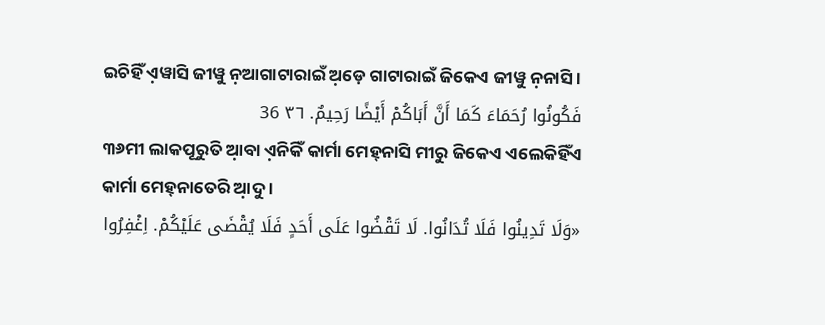ଇଚିହିଁ ଏ଼ୱାସି ଜୀୱୁ ନ଼ଆଗାଟାରାଇଁ ଅ଼ଡ଼େ ଗାଟାରାଇଁ ଜିକେଏ ଜୀୱୁ ନ଼ନାସି ।
فَكُونُوا رُحَمَاءَ كَمَا أَنَّ أَبَاكُمْ أَيْضًا رَحِيمٌ. ٣٦ 36
୩୬ମୀ ଲାକପୂରୁତି ଆ଼ବା ଏ଼ନିକିଁ କାର୍ମା ମେହ୍‌ନାସି ମୀରୁ ଜିକେଏ ଏଲେକିହିଁଏ କାର୍ମା ମେହ୍‌ନାତେରି ଆ଼ଦୁ ।
«وَلَا تَدِينُوا فَلَا تُدَانُوا. لَا تَقْضُوا عَلَى أَحَدٍ فَلَا يُقْضَى عَلَيْكُمْ. اِغْفِرُوا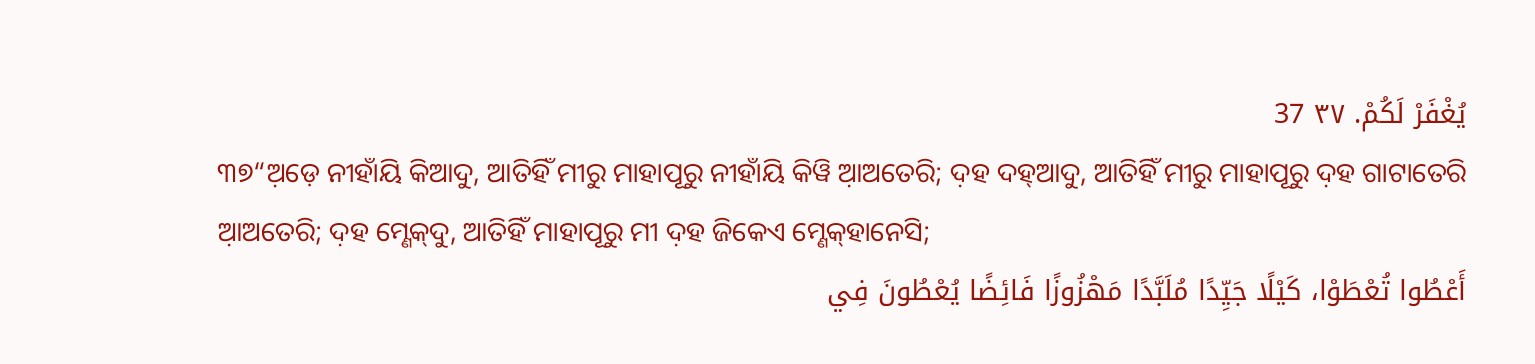يُغْفَرْ لَكُمْ. ٣٧ 37
୩୭“ଅ଼ଡ଼େ ନୀହାଁୟି କିଆଦୁ, ଆତିହିଁ ମୀରୁ ମାହାପୂରୁ ନୀହାଁୟି କିୱି ଆ଼ଅତେରି; ଦ଼ହ ଦହ୍‌ଆଦୁ, ଆତିହିଁ ମୀରୁ ମାହାପୂରୁ ଦ଼ହ ଗାଟାତେରି ଆ଼ଅତେରି; ଦ଼ହ ମ୍ଣେକ୍‌ଦୁ, ଆତିହିଁ ମାହାପୂରୁ ମୀ ଦ଼ହ ଜିକେଏ ମ୍ଣେକ୍‌ହାନେସି;
أَعْطُوا تُعْطَوْا، كَيْلًا جَيِّدًا مُلَبَّدًا مَهْزُوزًا فَائِضًا يُعْطُونَ فِي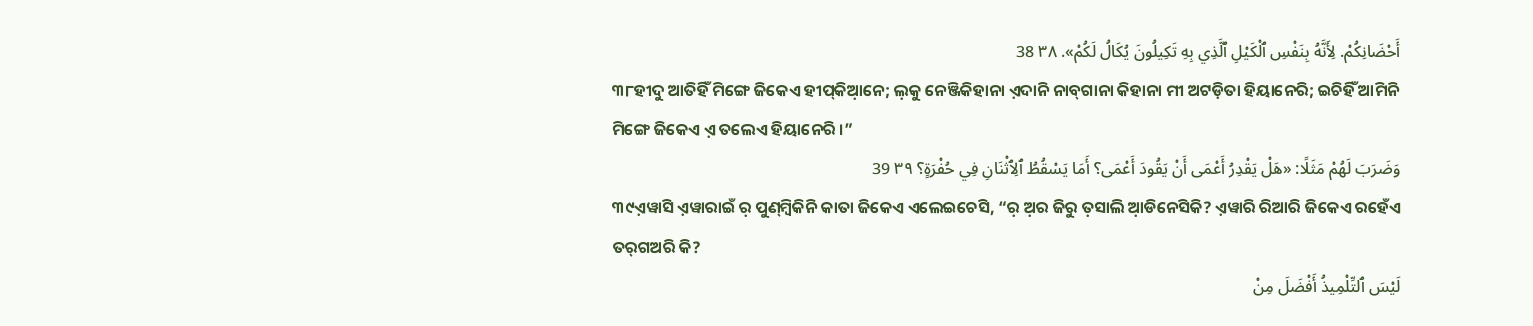أَحْضَانِكُمْ. لِأَنَّهُ بِنَفْسِ ٱلْكَيْلِ ٱلَّذِي بِهِ تَكِيلُونَ يُكَالُ لَكُمْ». ٣٨ 38
୩୮ହୀଦୁ ଆତିହିଁ ମିଙ୍ଗେ ଜିକେଏ ହୀପ୍‌କିଆ଼ନେ; ଲ଼କୁ ନେଞ୍ଜିକିହାନା ଏ଼ଦାନି ନାବ୍‌ଗାନା କିହାନା ମୀ ଅଟଡ଼ିତା ହିୟାନେରି; ଇଚିହିଁ ଆମିନି ମିଙ୍ଗେ ଜିକେଏ ଏ଼ ତଲେଏ ହିୟାନେରି ।”
وَضَرَبَ لَهُمْ مَثَلًا: «هَلْ يَقْدِرُ أَعْمَى أَنْ يَقُودَ أَعْمَى؟ أَمَا يَسْقُطُ ٱلِٱثْنَانِ فِي حُفْرَةٍ؟ ٣٩ 39
୩୯ଏ଼ୱାସି ଏ଼ୱାରାଇଁ ର଼ ପୁଣ୍‌ମ୍ବିକିନି କାତା ଜିକେଏ ଏଲେଇଚେସି, “ର଼ ଅ଼ର ଜିରୁ ତ଼ସାଲି ଆ଼ଡିନେସିକି? ଏ଼ୱାରି ରିଆରି ଜିକେଏ ରହେଁଏ ତର୍‌ଗଅରି କି?
لَيْسَ ٱلتِّلْمِيذُ أَفْضَلَ مِنْ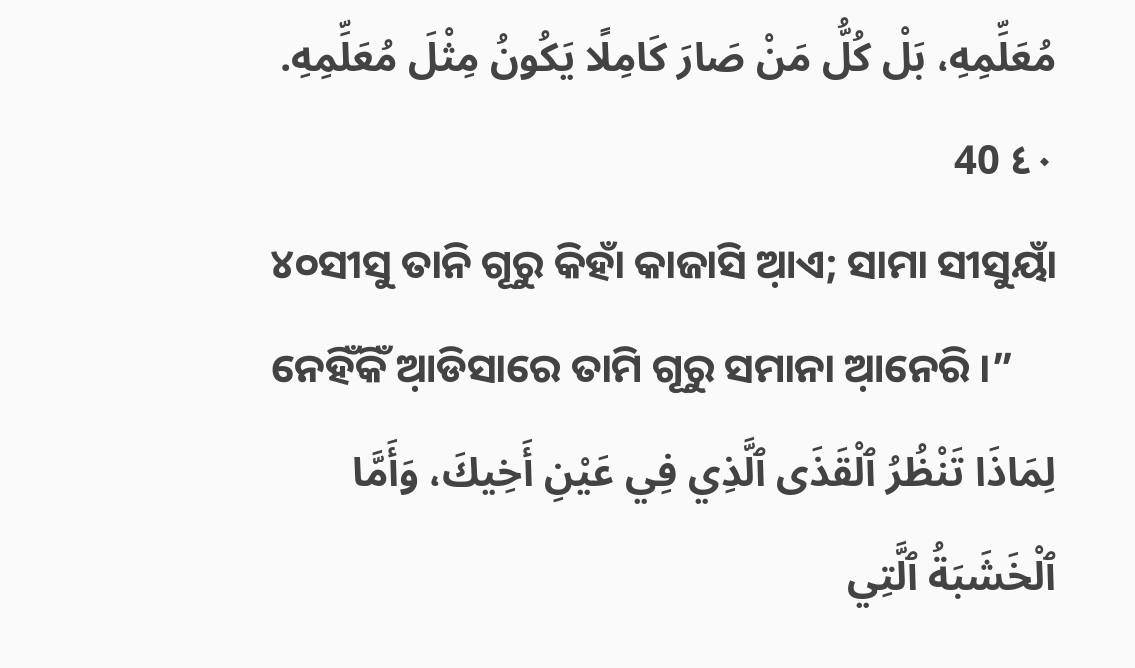مُعَلِّمِهِ، بَلْ كُلُّ مَنْ صَارَ كَامِلًا يَكُونُ مِثْلَ مُعَلِّمِهِ. ٤٠ 40
୪୦ସୀସୁ ତାନି ଗୂରୁ କିହାଁ କାଜାସି ଆ଼ଏ; ସାମା ସୀସୁୟାଁ ନେହିଁକିଁ ଆ଼ଡିସାରେ ତାମି ଗୂରୁ ସମାନା ଆ଼ନେରି ।”
لِمَاذَا تَنْظُرُ ٱلْقَذَى ٱلَّذِي فِي عَيْنِ أَخِيكَ، وَأَمَّا ٱلْخَشَبَةُ ٱلَّتِي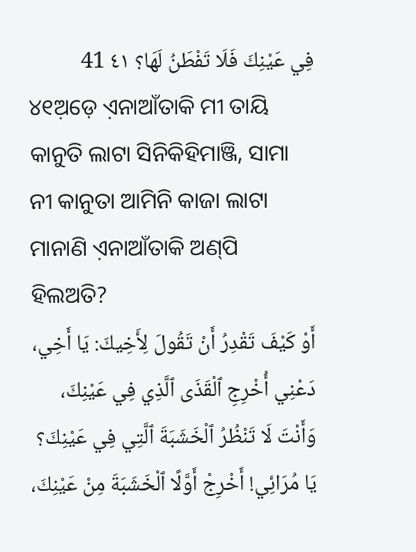فِي عَيْنِكَ فَلَا تَفْطَنُ لَهَا؟ ٤١ 41
୪୧ଅ଼ଡ଼େ ଏ଼ନାଆଁତାକି ମୀ ତାୟି କାନୁତି ଲାଟା ସିନିକିହିମାଞ୍ଜି, ସାମା ନୀ କାନୁତା ଆମିନି କାଜା ଲାଟା ମାନାଣି ଏ଼ନାଆଁତାକି ଅଣ୍‌ପି ହିଲଅତି?
أَوْ كَيْفَ تَقْدِرُ أَنْ تَقُولَ لِأَخِيكَ: يَا أَخِي، دَعْنِي أُخْرِجِ ٱلْقَذَى ٱلَّذِي فِي عَيْنِكَ، وَأَنْتَ لَا تَنْظُرُ ٱلْخَشَبَةَ ٱلَّتِي فِي عَيْنِكَ؟ يَا مُرَائِي! أَخْرِجْ أَوَّلًا ٱلْخَشَبَةَ مِنْ عَيْنِكَ،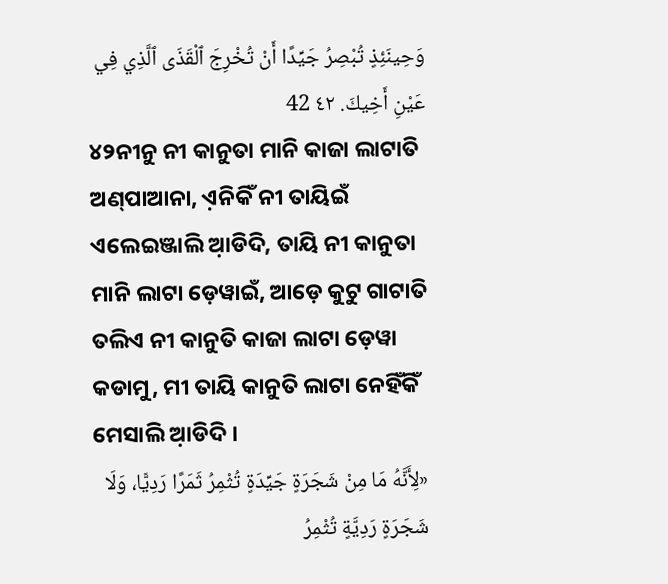وَحِينَئِذٍ تُبْصِرُ جَيِّدًا أَنْ تُخْرِجَ ٱلْقَذَى ٱلَّذِي فِي عَيْنِ أَخِيكَ. ٤٢ 42
୪୨ନୀନୁ ନୀ କାନୁତା ମାନି କାଜା ଲାଟାତି ଅଣ୍‌ପାଆନା, ଏ଼ନିକିଁ ନୀ ତାୟିଇଁ ଏଲେଇଞ୍ଜାଲି ଆ଼ଡିଦି, ତାୟି ନୀ କାନୁତା ମାନି ଲାଟା ଡ଼େୱାଇଁ, ଆଡ଼େ କୁଟୁ ଗାଟାତି ତଲିଏ ନୀ କାନୁତି କାଜା ଲାଟା ଡ଼େୱା କଡାମୁ, ମୀ ତାୟି କାନୁତି ଲାଟା ନେହିଁକିଁ ମେସାଲି ଆ଼ଡିଦି ।
«لِأَنَّهُ مَا مِنْ شَجَرَةٍ جَيِّدَةٍ تُثْمِرُ ثَمَرًا رَدِيًّا، وَلَا شَجَرَةٍ رَدِيَّةٍ تُثْمِرُ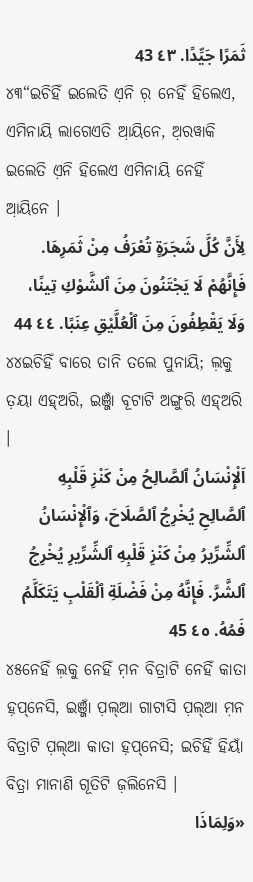ثَمَرًا جَيِّدًا. ٤٣ 43
୪୩“ଇଚିହିଁ ଇଲେତି ଏ଼ନି ର଼ ନେହିଁ ହିଲେଏ, ଏମିନାୟି ଲାଗେଏତି ଆ଼ୟିନେ, ଅ଼ରୱାକି ଇଲେତି ଏ଼ନି ହିଲେଏ ଏମିନାୟି ନେହିଁ ଆ଼ୟିନେ ।
لِأَنَّ كُلَّ شَجَرَةٍ تُعْرَفُ مِنْ ثَمَرِهَا. فَإِنَّهُمْ لَا يَجْتَنُونَ مِنَ ٱلشَّوْكِ تِينًا، وَلَا يَقْطِفُونَ مِنَ ٱلْعُلَّيْقِ عِنَبًا. ٤٤ 44
୪୪ଇଚିହିଁ ବାରେ ତାନି ତଲେ ପୁନାୟି; ଲ଼କୁ ତ଼ୟା ଏହ୍‌ଅରି, ଇଞ୍ଜାଁ ବୂଟାଟି ଅଙ୍ଗୁରି ଏହ୍‌ଅରି ।
اَلْإِنْسَانُ ٱلصَّالِحُ مِنْ كَنْزِ قَلْبِهِ ٱلصَّالِحِ يُخْرِجُ ٱلصَّلَاحَ، وَٱلْإِنْسَانُ ٱلشِّرِّيرُ مِنْ كَنْزِ قَلْبِهِ ٱلشِّرِّيرِ يُخْرِجُ ٱلشَّرَّ. فَإِنَّهُ مِنْ فَضْلَةِ ٱلْقَلْبِ يَتَكَلَّمُ فَمُهُ. ٤٥ 45
୪୫ନେହିଁ ଲ଼କୁ ନେହିଁ ମ଼ନ ବିତ୍ରାଟି ନେହିଁ କାତା ହ଼ପ୍‌ନେସି, ଇଞ୍ଜାଁ ପ଼ଲ୍‌ଆ ଗାଟାସି ପ଼ଲ୍‌ଆ ମ଼ନ ବିତ୍ରାଟି ପ଼ଲ୍‌ଆ କାତା ହ଼ପ୍‌ନେସି; ଇଚିହିଁ ହିୟାଁ ବିତ୍ରା ମାନାଣି ଗୂତିଟି ଜ଼ଲିନେସି ।
«وَلِمَاذَا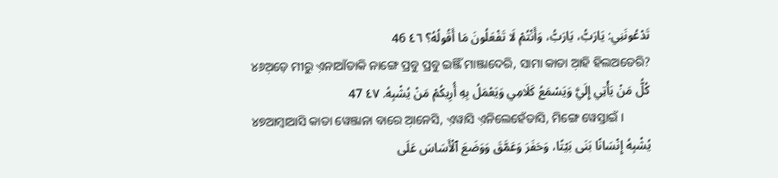تَدْعُونَنِي: يَارَبُّ، يَارَبُّ، وَأَنْتُمْ لَا تَفْعَلُونَ مَا أَقُولُهُ؟ ٤٦ 46
୪୬ଅ଼ଡ଼େ ମୀରୁ ଏ଼ନାଆଁତାକି ନାଙ୍ଗେ ପ୍ରବୁ ପ୍ରବୁ ଇଞ୍ଜିଁ ମାଞ୍ଜାଦେରି, ସାମା କାତା ଆ଼ହି ହିଲଅତେରି?
كُلُّ مَنْ يَأْتِي إِلَيَّ وَيَسْمَعُ كَلَامِي وَيَعْمَلُ بِهِ أُرِيكُمْ مَنْ يُشْبِهُ. ٤٧ 47
୪୭ଆମ୍ବାଆସି କାତା ୱେଞ୍ଜାନା ବାରେ ଆ଼ନେସି, ଏ଼ୱାସି ଏ଼ନିଲେହେଁତାସି, ମିଙ୍ଗେ ୱେସ୍ତାଇଁ ।
يُشْبِهُ إِنْسَانًا بَنَى بَيْتًا، وَحَفَرَ وَعَمَّقَ وَوَضَعَ ٱلْأَسَاسَ عَلَى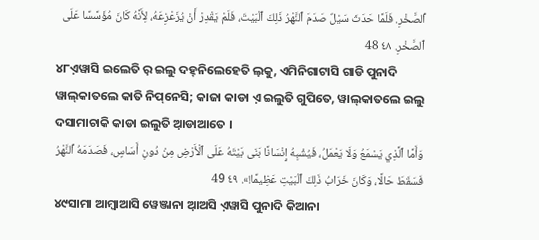ٱلصَّخْرِ. فَلَمَّا حَدَثَ سَيْلٌ صَدَمَ ٱلنَّهْرُ ذَلِكَ ٱلْبَيْتَ، فَلَمْ يَقْدِرْ أَنْ يُزَعْزِعَهُ، لِأَنَّهُ كَانَ مُؤَسَّسًا عَلَى ٱلصَّخْرِ. ٤٨ 48
୪୮ଏ଼ୱାସି ଇଲେତି ର଼ ଇଲୁ ଦହ୍‌ନିଲେହେତି ଲ଼କୁ, ଏମିନିଗାଟାସି ଗାଡି ପୁନାଦି ୱାଲ୍‌କାତଲେ କାତି ନିପ୍‌ନେସି; କାଜା କାଡା ଏ଼ ଇଲୁତି ଗୁପିତେ, ୱାଲ୍‌କାତଲେ ଇଲୁ ଦସାମାଚାକି କାଡା ଇଲୁତି ଆ଼ଡାଆତେ ।
وَأَمَّا ٱلَّذِي يَسْمَعُ وَلَا يَعْمَلُ، فَيُشْبِهُ إِنْسَانًا بَنَى بَيْتَهُ عَلَى ٱلْأَرْضِ مِنْ دُونِ أَسَاسٍ، فَصَدَمَهُ ٱلنَّهْرُ فَسَقَطَ حَالًا، وَكَانَ خَرَابُ ذَلِكَ ٱلْبَيْتِ عَظِيمًا!». ٤٩ 49
୪୯ସାମା ଆମ୍ବାଆସି ୱେଞ୍ଜାନା ଆ଼ଅସି ଏ଼ୱାସି ପୁନାଦି କିଆନା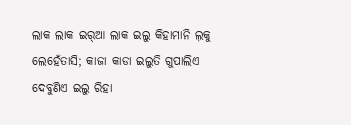ଲାକ ଲାକ ଇର୍‌ଆ ଲାକ ଇଲୁ କିହାମାନି ଲ଼କୁ ଲେହେଁତାସି; କାଜା କାଡା ଇଲୁତି ଗୁପାଲିଏ ଦେବୁଣିଏ ଇଲୁ ରିହା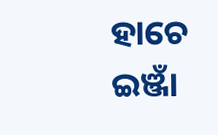ହାଚେ ଇଞ୍ଜାଁ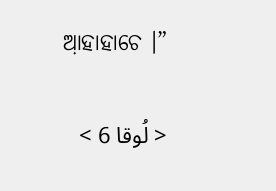ଆ଼ହାହାଚେ ।”

< لُوقا 6 >